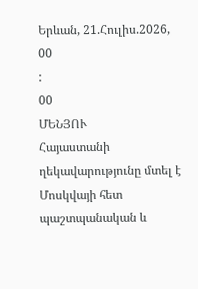Երևան, 21.Հուլիս.2026,
00
:
00
ՄԵՆՅՈՒ
Հայաստանի ղեկավարությունը մտել է Մոսկվայի հետ պաշտպանական և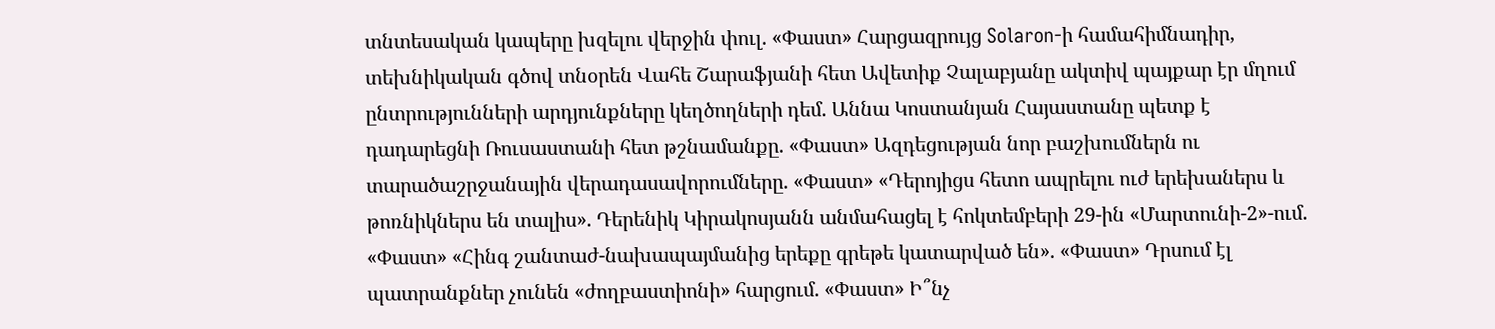տնտեսական կապերը խզելու վերջին փուլ. «Փաստ» Հարցազրույց Solaron-ի համահիմնադիր, տեխնիկական գծով տնօրեն Վահե Շարաֆյանի հետ Ավետիք Չալաբյանը ակտիվ պայքար էր մղում ընտրությունների արդյունքները կեղծողների դեմ. Աննա Կոստանյան Հայաստանը պետք է դադարեցնի Ռուսաստանի հետ թշնամանքը. «Փաստ» Ազդեցության նոր բաշխումներն ու տարածաշրջանային վերադասավորումները. «Փաստ» «Դերոյիցս հետո ապրելու ուժ երեխաներս և թոռնիկներս են տալիս». Դերենիկ Կիրակոսյանն անմահացել է հոկտեմբերի 29-ին «Մարտունի-2»-ում. «Փաստ» «Հինգ շանտաժ-նախապայմանից երեքը գրեթե կատարված են». «Փաստ» Դրսում էլ պատրանքներ չունեն «ժողբաստիոնի» հարցում. «Փաստ» Ի՞նչ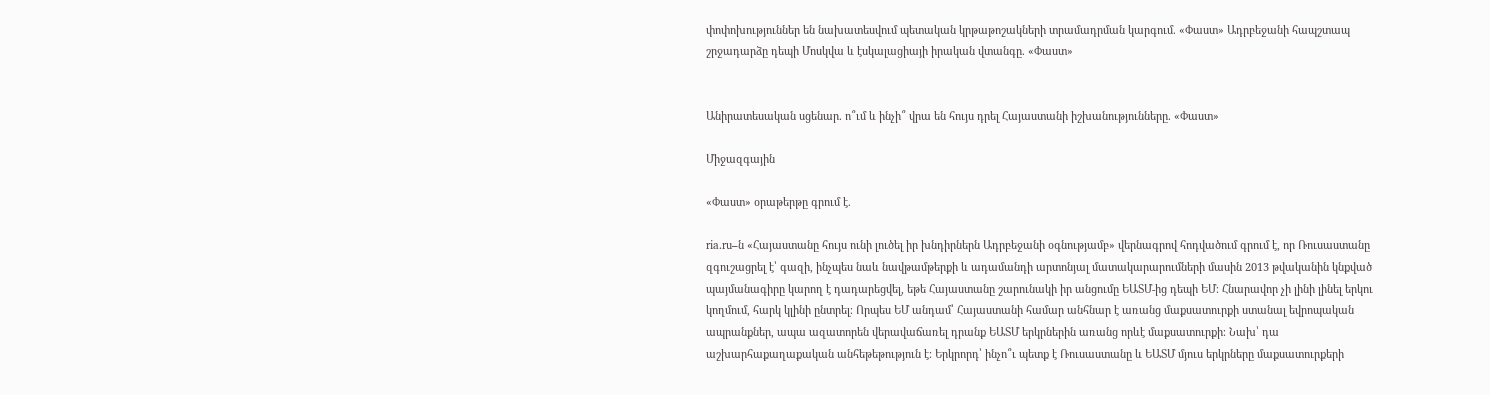փոփոխություններ են նախատեսվում պետական կրթաթոշակների տրամադրման կարգում. «Փաստ» Ադրբեջանի հապշտապ շրջադարձը դեպի Մոսկվա և էսկալացիայի իրական վտանգը. «Փաստ»


Անիրատեսական սցենար. ո՞ւմ և ինչի՞ վրա են հույս դրել Հայաստանի իշխանությունները. «Փաստ»

Միջազգային

«Փաստ» օրաթերթը գրում է.

ria.ru–ն «Հայաստանը հույս ունի լուծել իր խնդիրներն Ադրբեջանի օգնությամբ» վերնագրով հոդվածում գրում է, որ Ռուսաստանը զգուշացրել է՝ գազի, ինչպես նաև նավթամթերքի և ադամանդի արտոնյալ մատակարարումների մասին 2013 թվականին կնքված պայմանագիրը կարող է դադարեցվել, եթե Հայաստանը շարունակի իր անցումը ԵԱՏՄ-ից դեպի ԵՄ։ Հնարավոր չի լինի լինել երկու կողմում, հարկ կլինի ընտրել։ Որպես ԵՄ անդամ՝ Հայաստանի համար անհնար է առանց մաքսատուրքի ստանալ եվրոպական ապրանքներ, ապա ազատորեն վերավաճառել դրանք ԵԱՏՄ երկրներին առանց որևէ մաքսատուրքի։ Նախ՝ դա աշխարհաքաղաքական անհեթեթություն է։ Երկրորդ՝ ինչո՞ւ պետք է Ռուսաստանը և ԵԱՏՄ մյուս երկրները մաքսատուրքերի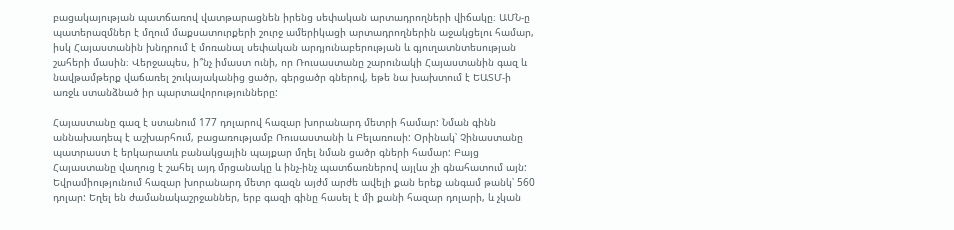բացակայության պատճառով վատթարացնեն իրենց սեփական արտադրողների վիճակը։ ԱՄՆ-ը պատերազմներ է մղում մաքսատուրքերի շուրջ ամերիկացի արտադրողներին աջակցելու համար, իսկ Հայաստանին խնդրում է մոռանալ սեփական արդյունաբերության և գյուղատնտեսության շահերի մասին։ Վերջապես, ի՞նչ իմաստ ունի, որ Ռուսաստանը շարունակի Հայաստանին գազ և նավթամթերք վաճառել շուկայականից ցածր, գերցածր գներով, եթե նա խախտում է ԵԱՏՄ-ի առջև ստանձնած իր պարտավորությունները:

Հայաստանը գազ է ստանում 177 դոլարով հազար խորանարդ մետրի համար: Նման գինն աննախադեպ է աշխարհում, բացառությամբ Ռուսաստանի և Բելառուսի: Օրինակ՝ Չինաստանը պատրաստ է երկարատև բանակցային պայքար մղել նման ցածր գների համար: Բայց Հայաստանը վաղուց է շահել այդ մրցանակը և ինչ-ինչ պատճառներով այլևս չի գնահատում այն: Եվրամիությունում հազար խորանարդ մետր գազն այժմ արժե ավելի քան երեք անգամ թանկ՝ 560 դոլար: Եղել են ժամանակաշրջաններ, երբ գազի գինը հասել է մի քանի հազար դոլարի, և չկան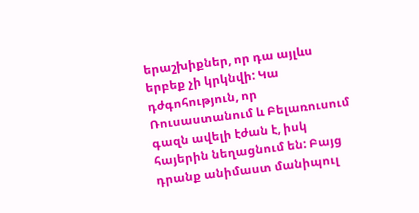երաշխիքներ, որ դա այլևս երբեք չի կրկնվի: Կա դժգոհություն, որ Ռուսաստանում և Բելառուսում գազն ավելի էժան է, իսկ հայերին նեղացնում են: Բայց դրանք անիմաստ մանիպուլ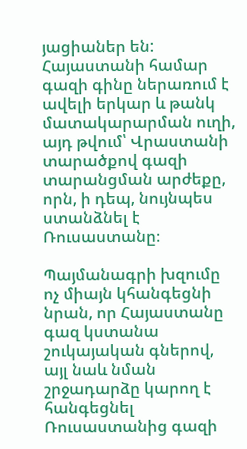յացիաներ են: Հայաստանի համար գազի գինը ներառում է ավելի երկար և թանկ մատակարարման ուղի, այդ թվում՝ Վրաստանի տարածքով գազի տարանցման արժեքը, որն, ի դեպ, նույնպես ստանձնել է Ռուսաստանը։

Պայմանագրի խզումը ոչ միայն կհանգեցնի նրան, որ Հայաստանը գազ կստանա շուկայական գներով, այլ նաև նման շրջադարձը կարող է հանգեցնել Ռուսաստանից գազի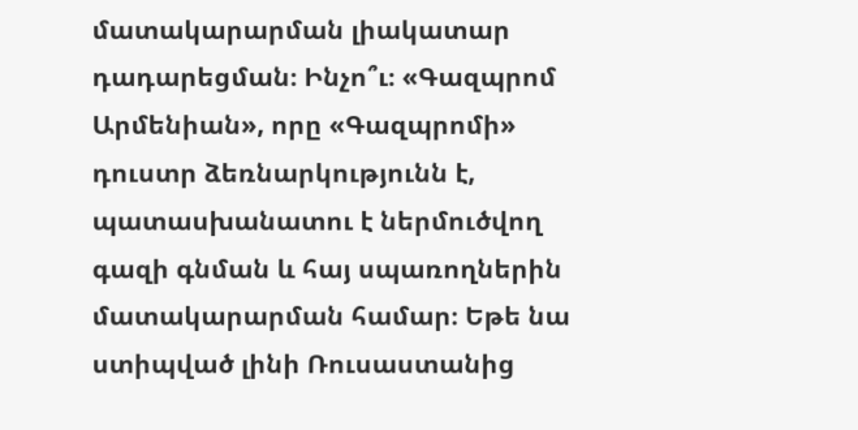մատակարարման լիակատար դադարեցման։ Ինչո՞ւ։ «Գազպրոմ Արմենիան», որը «Գազպրոմի» դուստր ձեռնարկությունն է, պատասխանատու է ներմուծվող գազի գնման և հայ սպառողներին մատակարարման համար։ Եթե նա ստիպված լինի Ռուսաստանից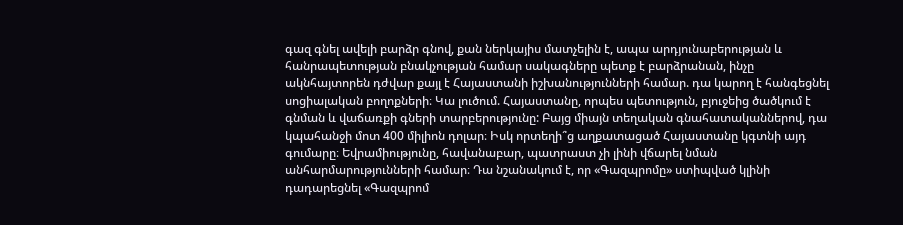գազ գնել ավելի բարձր գնով, քան ներկայիս մատչելին է, ապա արդյունաբերության և հանրապետության բնակչության համար սակագները պետք է բարձրանան, ինչը ակնհայտորեն դժվար քայլ է Հայաստանի իշխանությունների համար. դա կարող է հանգեցնել սոցիալական բողոքների։ Կա լուծում. Հայաստանը, որպես պետություն, բյուջեից ծածկում է գնման և վաճառքի գների տարբերությունը: Բայց միայն տեղական գնահատականներով, դա կպահանջի մոտ 400 միլիոն դոլար։ Իսկ որտեղի՞ց աղքատացած Հայաստանը կգտնի այդ գումարը։ Եվրամիությունը, հավանաբար, պատրաստ չի լինի վճարել նման անհարմարությունների համար։ Դա նշանակում է, որ «Գազպրոմը» ստիպված կլինի դադարեցնել «Գազպրոմ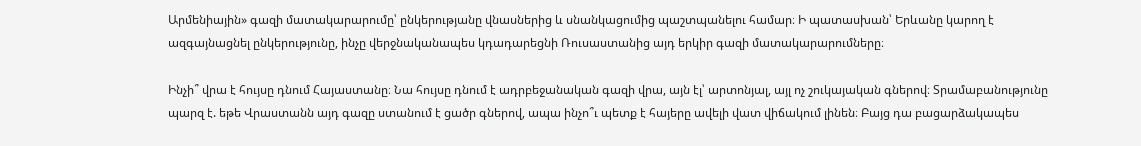Արմենիային» գազի մատակարարումը՝ ընկերությանը վնասներից և սնանկացումից պաշտպանելու համար։ Ի պատասխան՝ Երևանը կարող է ազգայնացնել ընկերությունը, ինչը վերջնականապես կդադարեցնի Ռուսաստանից այդ երկիր գազի մատակարարումները։

Ինչի՞ վրա է հույսը դնում Հայաստանը։ Նա հույսը դնում է ադրբեջանական գազի վրա, այն էլ՝ արտոնյալ, այլ ոչ շուկայական գներով։ Տրամաբանությունը պարզ է. եթե Վրաստանն այդ գազը ստանում է ցածր գներով, ապա ինչո՞ւ պետք է հայերը ավելի վատ վիճակում լինեն։ Բայց դա բացարձակապես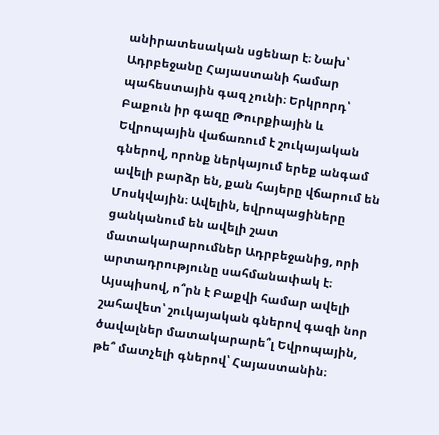անիրատեսական սցենար է։ Նախ՝ Ադրբեջանը Հայաստանի համար պահեստային գազ չունի։ Երկրորդ՝ Բաքուն իր գազը Թուրքիային և Եվրոպային վաճառում է շուկայական գներով, որոնք ներկայում երեք անգամ ավելի բարձր են, քան հայերը վճարում են Մոսկվային։ Ավելին, եվրոպացիները ցանկանում են ավելի շատ մատակարարումներ Ադրբեջանից, որի արտադրությունը սահմանափակ է։ Այսպիսով, ո՞րն է Բաքվի համար ավելի շահավետ՝ շուկայական գներով գազի նոր ծավալներ մատակարարե՞լ Եվրոպային, թե՞ մատչելի գներով՝ Հայաստանին։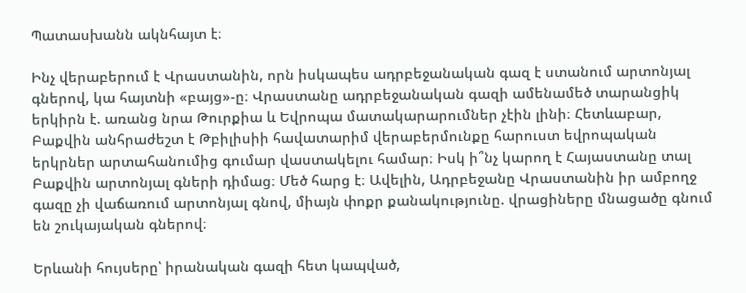Պատասխանն ակնհայտ է։

Ինչ վերաբերում է Վրաստանին, որն իսկապես ադրբեջանական գազ է ստանում արտոնյալ գներով, կա հայտնի «բայց»-ը։ Վրաստանը ադրբեջանական գազի ամենամեծ տարանցիկ երկիրն է. առանց նրա Թուրքիա և Եվրոպա մատակարարումներ չէին լինի։ Հետևաբար, Բաքվին անհրաժեշտ է Թբիլիսիի հավատարիմ վերաբերմունքը հարուստ եվրոպական երկրներ արտահանումից գումար վաստակելու համար։ Իսկ ի՞նչ կարող է Հայաստանը տալ Բաքվին արտոնյալ գների դիմաց։ Մեծ հարց է։ Ավելին, Ադրբեջանը Վրաստանին իր ամբողջ գազը չի վաճառում արտոնյալ գնով, միայն փոքր քանակությունը. վրացիները մնացածը գնում են շուկայական գներով։

Երևանի հույսերը՝ իրանական գազի հետ կապված,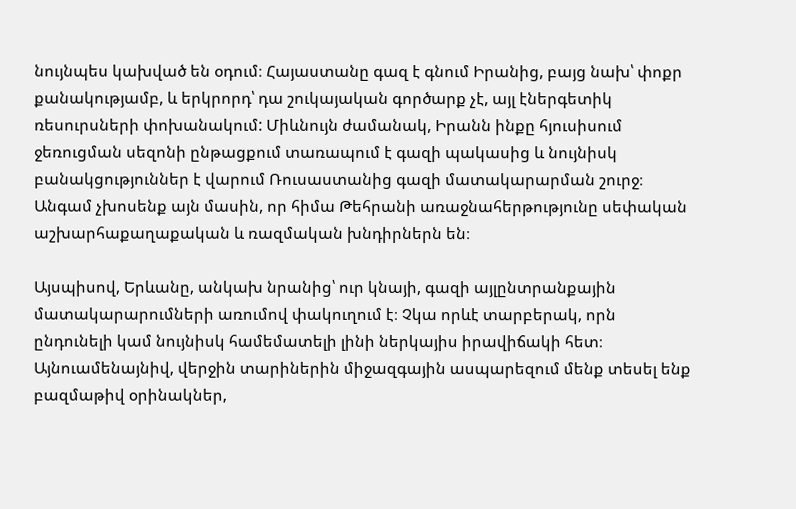նույնպես կախված են օդում։ Հայաստանը գազ է գնում Իրանից, բայց նախ՝ փոքր քանակությամբ, և երկրորդ՝ դա շուկայական գործարք չէ, այլ էներգետիկ ռեսուրսների փոխանակում: Միևնույն ժամանակ, Իրանն ինքը հյուսիսում ջեռուցման սեզոնի ընթացքում տառապում է գազի պակասից և նույնիսկ բանակցություններ է վարում Ռուսաստանից գազի մատակարարման շուրջ։ Անգամ չխոսենք այն մասին, որ հիմա Թեհրանի առաջնահերթությունը սեփական աշխարհաքաղաքական և ռազմական խնդիրներն են։

Այսպիսով, Երևանը, անկախ նրանից՝ ուր կնայի, գազի այլընտրանքային մատակարարումների առումով փակուղում է։ Չկա որևէ տարբերակ, որն ընդունելի կամ նույնիսկ համեմատելի լինի ներկայիս իրավիճակի հետ։ Այնուամենայնիվ, վերջին տարիներին միջազգային ասպարեզում մենք տեսել ենք բազմաթիվ օրինակներ,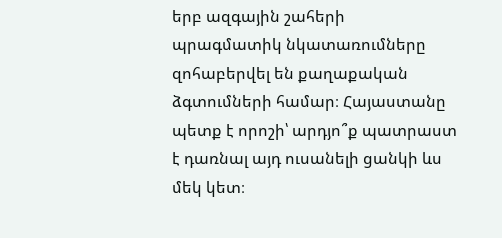երբ ազգային շահերի պրագմատիկ նկատառումները զոհաբերվել են քաղաքական ձգտումների համար։ Հայաստանը պետք է որոշի՝ արդյո՞ք պատրաստ է դառնալ այդ ուսանելի ցանկի ևս մեկ կետ։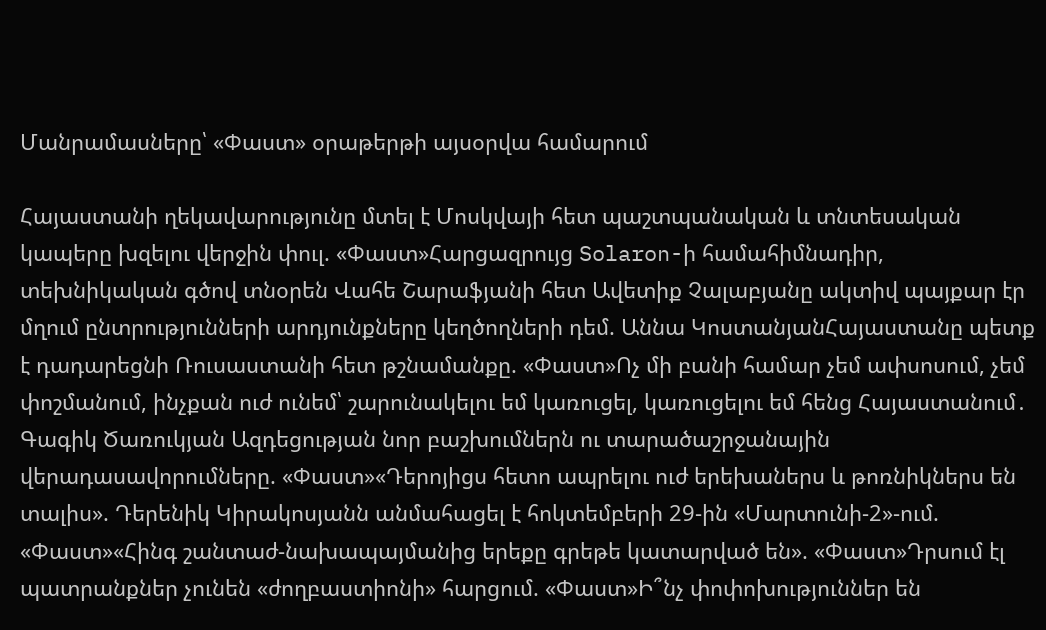Մանրամասները՝ «Փաստ» օրաթերթի այսօրվա համարում

Հայաստանի ղեկավարությունը մտել է Մոսկվայի հետ պաշտպանական և տնտեսական կապերը խզելու վերջին փուլ. «Փաստ»Հարցազրույց Solaron-ի համահիմնադիր, տեխնիկական գծով տնօրեն Վահե Շարաֆյանի հետ Ավետիք Չալաբյանը ակտիվ պայքար էր մղում ընտրությունների արդյունքները կեղծողների դեմ. Աննա ԿոստանյանՀայաստանը պետք է դադարեցնի Ռուսաստանի հետ թշնամանքը. «Փաստ»Ոչ մի բանի համար չեմ ափսոսում, չեմ փոշմանում, ինչքան ուժ ունեմ՝ շարունակելու եմ կառուցել, կառուցելու եմ հենց Հայաստանում․ Գագիկ Ծառուկյան Ազդեցության նոր բաշխումներն ու տարածաշրջանային վերադասավորումները. «Փաստ»«Դերոյիցս հետո ապրելու ուժ երեխաներս և թոռնիկներս են տալիս». Դերենիկ Կիրակոսյանն անմահացել է հոկտեմբերի 29-ին «Մարտունի-2»-ում. «Փաստ»«Հինգ շանտաժ-նախապայմանից երեքը գրեթե կատարված են». «Փաստ»Դրսում էլ պատրանքներ չունեն «ժողբաստիոնի» հարցում. «Փաստ»Ի՞նչ փոփոխություններ են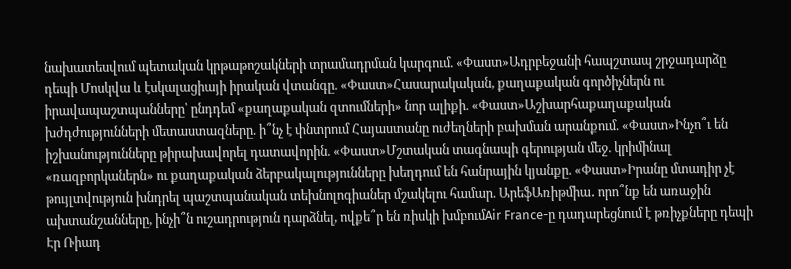նախատեսվում պետական կրթաթոշակների տրամադրման կարգում. «Փաստ»Ադրբեջանի հապշտապ շրջադարձը դեպի Մոսկվա և էսկալացիայի իրական վտանգը. «Փաստ»Հասարակական, քաղաքական գործիչներն ու իրավապաշտպանները՝ ընդդեմ «քաղաքական զտումների» նոր ալիքի. «Փաստ»Աշխարհաքաղաքական խժդժությունների մետաստազները. ի՞նչ է փնտրում Հայաստանը ուժեղների բախման արանքում. «Փաստ»Ինչո՞ւ են իշխանությունները թիրախավորել դատավորին. «Փաստ»Մշտական տագնապի գերության մեջ. կրիմինալ «ռազբորկաներն» ու քաղաքական ձերբակալությունները խեղդում են հանրային կյանքը. «Փաստ»Իրանը մտադիր չէ թույլտվություն խնդրել պաշտպանական տեխնոլոգիաներ մշակելու համար. ԱրեֆԱռիթմիա․ որո՞նք են առաջին ախտանշանները, ինչի՞ն ուշադրություն դարձնել, ովքե՞ր են ռիսկի խմբումAir France-ը դադարեցնում է թռիչքները դեպի Էր Ռիադ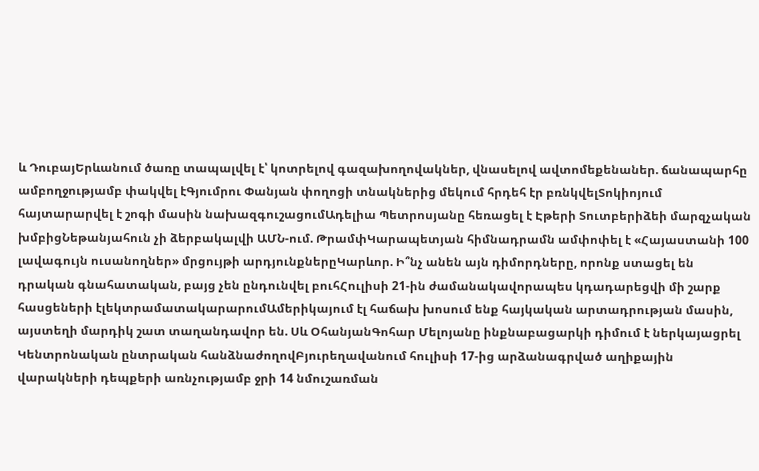և ԴուբայԵրևանում ծառը տապալվել է՝ կոտրելով գազախողովակներ, վնասելով ավտոմեքենաներ. ճանապարհը ամբողջությամբ փակվել էԳյումրու Փանյան փողոցի տնակներից մեկում հրդեհ էր բռնկվելՏոկիոյում հայտարարվել է շոգի մասին նախազգուշացումԱդելիա Պետրոսյանը հեռացել է Էթերի Տուտբերիձեի մարզչական խմբիցՆեթանյահուն չի ձերբակալվի ԱՄՆ-ում. ԹրամփԿարապետյան հիմնադրամն ամփոփել է «Հայաստանի 100 լավագույն ուսանողներ» մրցույթի արդյունքներըԿարևոր. Ի՞նչ անեն այն դիմորդները, որոնք ստացել են դրական գնահատական, բայց չեն ընդունվել բուհՀուլիսի 21-ին ժամանակավորապես կդադարեցվի մի շարք հասցեների էլեկտրամատակարարումԱմերիկայում էլ հաճախ խոսում ենք հայկական արտադրության մասին, այստեղի մարդիկ շատ տաղանդավոր են. Սև ՕհանյանԳոհար Մելոյանը ինքնաբացարկի դիմում է ներկայացրել Կենտրոնական ընտրական հանձնաժողովԲյուրեղավանում հուլիսի 17-ից արձանագրված աղիքային վարակների դեպքերի առնչությամբ ջրի 14 նմուշառման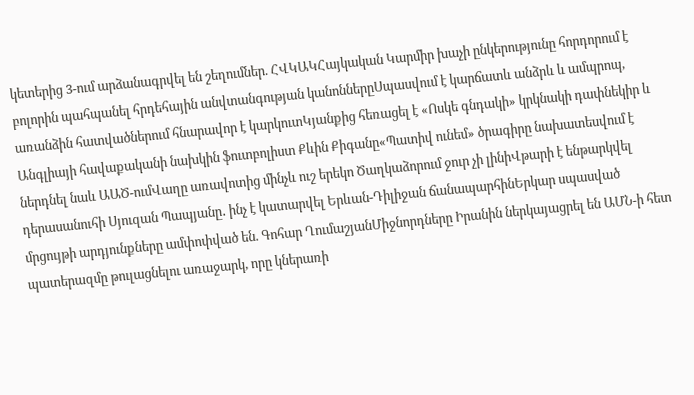կետերից 3-ում արձանագրվել են շեղումներ. ՀՎԿԱԿՀայկական Կարմիր խաչի ընկերությունը հորդորում է բոլորին պահպանել հրդեհային անվտանգության կանոններըՍպասվում է կարճատև անձրև և ամպրոպ, առանձին հատվածներում հնարավոր է կարկուտԿյանքից հեռացել է «Ոսկե գնդակի» կրկնակի դափնեկիր և Անգլիայի հավաքականի նախկին ֆուտբոլիստ Քևին Քիգանը«Պատիվ ունեմ» ծրագիրը նախատեսվում է ներդնել նաև ԱԱԾ-ումՎաղը առավոտից մինչև ուշ երեկո Ծաղկաձորում ջուր չի լինիՎթարի է ենթարկվել դերասանուհի Սյուզան Պապյանը․ ինչ է կատարվել Երևան-Դիլիջան ճանապարհինԵրկար սպասված մրցույթի արդյունքները ամփոփված են. Գոհար ՂումաշյանՄիջնորդները Իրանին ներկայացրել են ԱՄՆ-ի հետ պատերազմը թուլացնելու առաջարկ, որը կներառի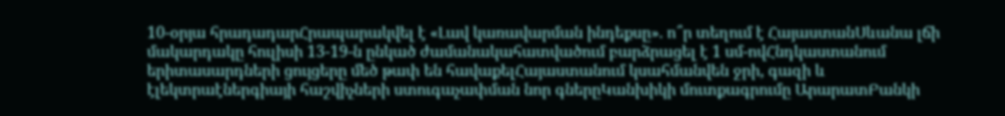10-օրյա հրադադարՀրապարակվել է «Լավ կառավարման ինդեքսը». ո՞ր տեղում է ՀայաստանՍևանա լճի մակարդակը հուլիսի 13-19-ն ընկած ժամանակահատվածում բարձրացել է 1 սմ-ովՀնդկաստանում երիտասարդների ցույցերը մեծ թափ են հավաքելՀայաստանում կսահմանվեն ջրի, գազի և էլեկտրաէներգիայի հաշվիչների ստուգաչափման նոր գներըԿանխիկի մուտքագրումը ԱրարատԲանկի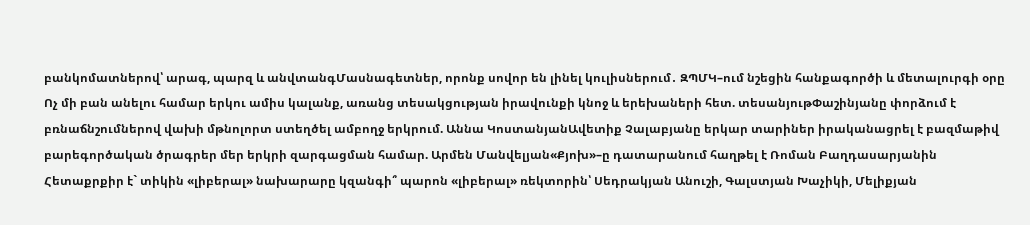բանկոմատներով՝ արագ, պարզ և անվտանգՄասնագետներ, որոնք սովոր են լինել կուլիսներում․ ԶՊՄԿ–ում նշեցին հանքագործի և մետալուրգի օրը Ոչ մի բան անելու համար երկու ամիս կալանք, առանց տեսակցության իրավունքի կնոջ և երեխաների հետ. տեսանյութՓաշինյանը փորձում է բռնաճնշումներով վախի մթնոլորտ ստեղծել ամբողջ երկրում. Աննա ԿոստանյանԱվետիք Չալաբյանը երկար տարիներ իրականացրել է բազմաթիվ բարեգործական ծրագրեր մեր երկրի զարգացման համար. Արմեն Մանվելյան«Քյոխ»–ը դատարանում հաղթել է Ռոման Բաղդասարյանին Հետաքրքիր է` տիկին «լիբերալ» նախարարը կզանգի՞ պարոն «լիբերալ» ռեկտորին՝ Սեդրակյան Անուշի, Գալստյան Խաչիկի, Մելիքյան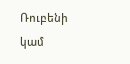Ռուբենի կամ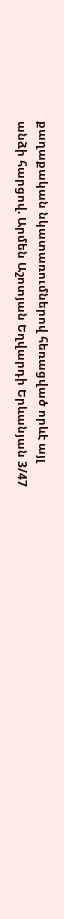քաղաքական նկատառումներով հեռացված որևէ այլ անձի հարցով. Արմեն Աշոտյան Եղվարդի Երևանյան 3/47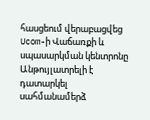հասցեում վերաբացվեց Ucom-ի Վաճառքի և սպասարկման կենտրոնը Անթույլատրելի է դատարկել սահմանամերձ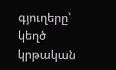գյուղերը՝ կեղծ կրթական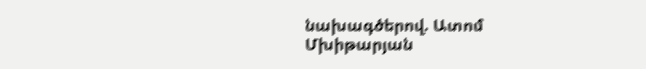նախագծերով. Ատոմ Մխիթարյան